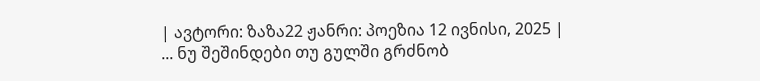| ავტორი: ზაზა22 ჟანრი: პოეზია 12 ივნისი, 2025 |
... ნუ შეშინდები თუ გულში გრძნობ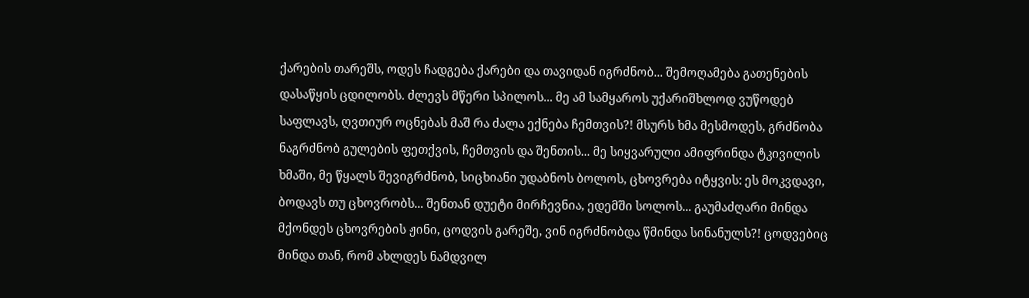ქარების თარეშს, ოდეს ჩადგება ქარები და თავიდან იგრძნობ... შემოღამება გათენების დასაწყის ცდილობს. ძლევს მწერი სპილოს... მე ამ სამყაროს უქარიშხლოდ ვუწოდებ საფლავს, ღვთიურ ოცნებას მაშ რა ძალა ექნება ჩემთვის?! მსურს ხმა მესმოდეს, გრძნობა ნაგრძნობ გულების ფეთქვის, ჩემთვის და შენთის... მე სიყვარული ამიფრინდა ტკივილის ხმაში, მე წყალს შევიგრძნობ, სიცხიანი უდაბნოს ბოლოს, ცხოვრება იტყვის: ეს მოკვდავი, ბოდავს თუ ცხოვრობს... შენთან დუეტი მირჩევნია, ედემში სოლოს... გაუმაძღარი მინდა მქონდეს ცხოვრების ჟინი, ცოდვის გარეშე, ვინ იგრძნობდა წმინდა სინანულს?! ცოდვებიც მინდა თან, რომ ახლდეს ნამდვილ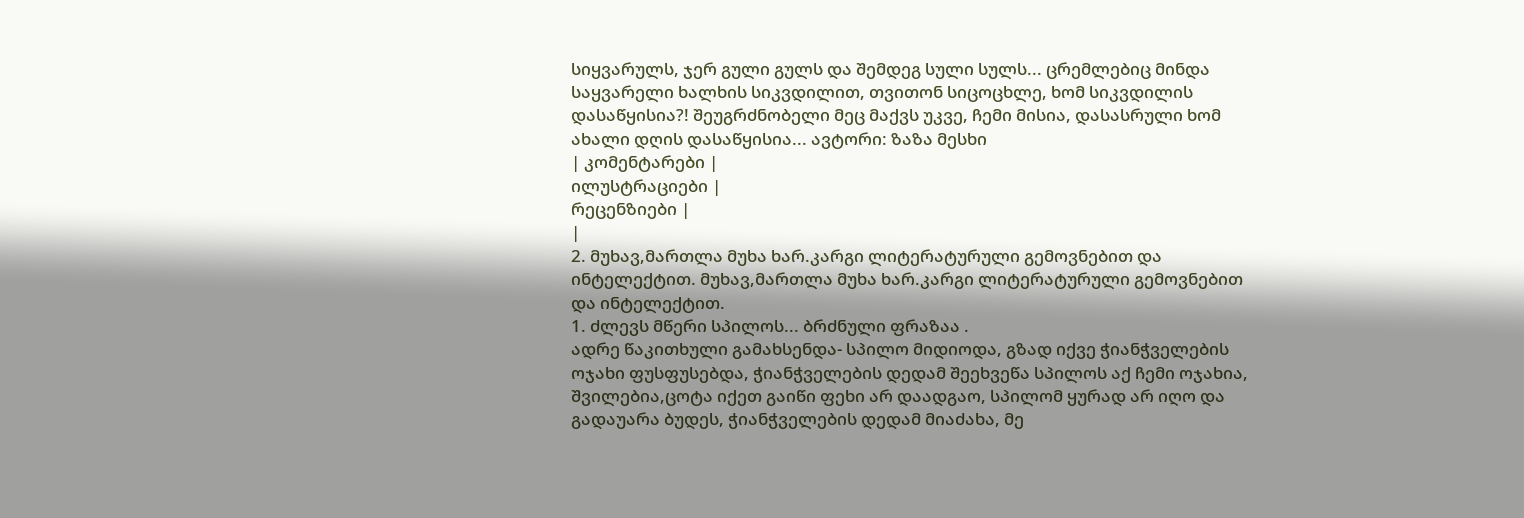სიყვარულს, ჯერ გული გულს და შემდეგ სული სულს... ცრემლებიც მინდა საყვარელი ხალხის სიკვდილით, თვითონ სიცოცხლე, ხომ სიკვდილის დასაწყისია?! შეუგრძნობელი მეც მაქვს უკვე, ჩემი მისია, დასასრული ხომ ახალი დღის დასაწყისია... ავტორი: ზაზა მესხი
| კომენტარები |
ილუსტრაციები |
რეცენზიები |
|
2. მუხავ,მართლა მუხა ხარ.კარგი ლიტერატურული გემოვნებით და ინტელექტით. მუხავ,მართლა მუხა ხარ.კარგი ლიტერატურული გემოვნებით და ინტელექტით.
1. ძლევს მწერი სპილოს... ბრძნული ფრაზაა .
ადრე წაკითხული გამახსენდა- სპილო მიდიოდა, გზად იქვე ჭიანჭველების ოჯახი ფუსფუსებდა, ჭიანჭველების დედამ შეეხვეწა სპილოს აქ ჩემი ოჯახია, შვილებია,ცოტა იქეთ გაიწი ფეხი არ დაადგაო, სპილომ ყურად არ იღო და გადაუარა ბუდეს, ჭიანჭველების დედამ მიაძახა, მე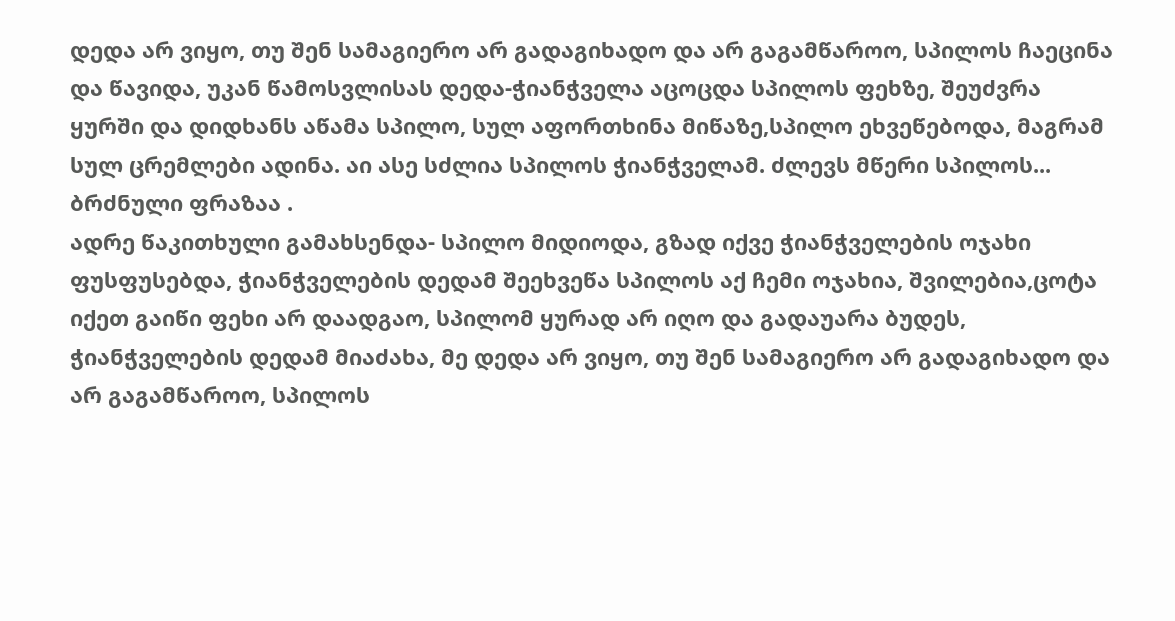დედა არ ვიყო, თუ შენ სამაგიერო არ გადაგიხადო და არ გაგამწაროო, სპილოს ჩაეცინა და წავიდა, უკან წამოსვლისას დედა-ჭიანჭველა აცოცდა სპილოს ფეხზე, შეუძვრა ყურში და დიდხანს აწამა სპილო, სულ აფორთხინა მიწაზე,სპილო ეხვეწებოდა, მაგრამ სულ ცრემლები ადინა. აი ასე სძლია სპილოს ჭიანჭველამ. ძლევს მწერი სპილოს... ბრძნული ფრაზაა .
ადრე წაკითხული გამახსენდა- სპილო მიდიოდა, გზად იქვე ჭიანჭველების ოჯახი ფუსფუსებდა, ჭიანჭველების დედამ შეეხვეწა სპილოს აქ ჩემი ოჯახია, შვილებია,ცოტა იქეთ გაიწი ფეხი არ დაადგაო, სპილომ ყურად არ იღო და გადაუარა ბუდეს, ჭიანჭველების დედამ მიაძახა, მე დედა არ ვიყო, თუ შენ სამაგიერო არ გადაგიხადო და არ გაგამწაროო, სპილოს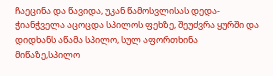ჩაეცინა და წავიდა, უკან წამოსვლისას დედა-ჭიანჭველა აცოცდა სპილოს ფეხზე, შეუძვრა ყურში და დიდხანს აწამა სპილო, სულ აფორთხინა მიწაზე,სპილო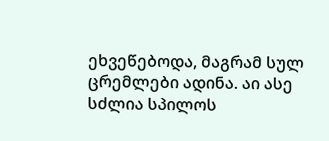ეხვეწებოდა, მაგრამ სულ ცრემლები ადინა. აი ასე სძლია სპილოს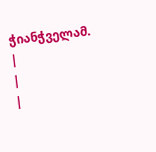ჭიანჭველამ.
|
|
|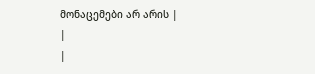მონაცემები არ არის |
|
|